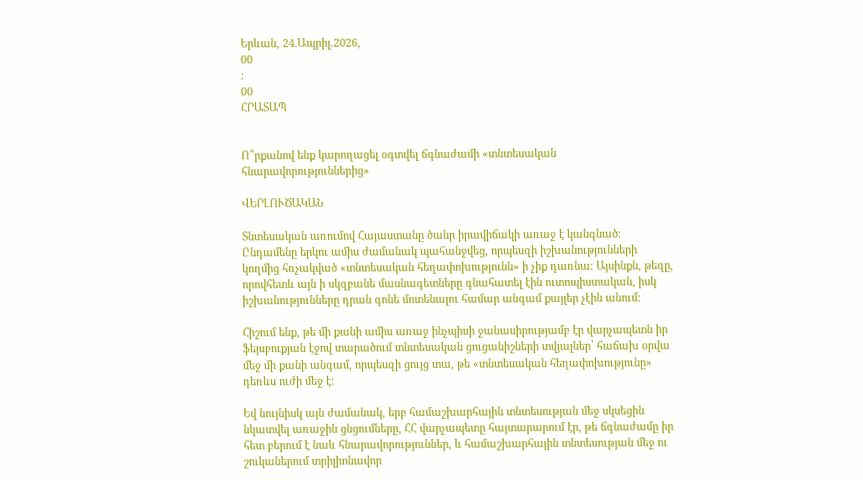Երևան, 24.Ապրիլ.2026,
00
:
00
ՀՐԱՏԱՊ


Ո՞րքանով ենք կարողացել օգտվել ճգնաժամի «տնտեսական հնարավորություններից»

ՎԵՐԼՈՒԾԱԿԱՆ

Տնտեսական առումով Հայաստանը ծանր իրավիճակի առաջ է կանգնած։ Ընդամենը երկու ամիս ժամանակ պահանջվեց, որպեսզի իշխանությունների կողմից հռչակված «տնտեսական հեղափոխությունն» ի չիք դառնա։ Այսինքն, թեզը, որովհետև այն ի սկզբանե մասնագետները գնահատել էին ուտոպիստական, իսկ իշխանությունները դրան գոնե մոտենալու համար անգամ քայլեր չէին անում:

Հիշում ենք, թե մի քանի ամիս առաջ ինչպիսի ջանասիրությամբ էր վարչապետն իր ֆեյսբուքյան էջով տարածում տնտեսական ցուցանիշների տվյալներ՝ հաճախ օրվա մեջ մի քանի անգամ, որպեսզի ցույց տա, թե «տնտեսական հեղափոխությունը» դեռևս ուժի մեջ է։

Եվ նույնիսկ այն ժամանակ, երբ համաշխարհային տնտեսության մեջ սկսեցին նկատվել առաջին ցնցումները, ՀՀ վարչապետը հայտարարում էր, թե ճգնաժամը իր հետ բերում է նաև հնարավորություններ, և համաշխարհային տնտեսության մեջ ու շուկաներում տրիլիոնավոր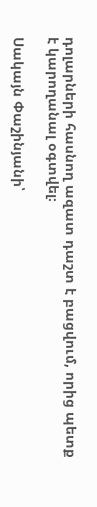դոլարների հասնող ազատ դաշտ է բացվում, որից պետք է կարողանալ օգտվել։

Սակայն Փաշինյանի՝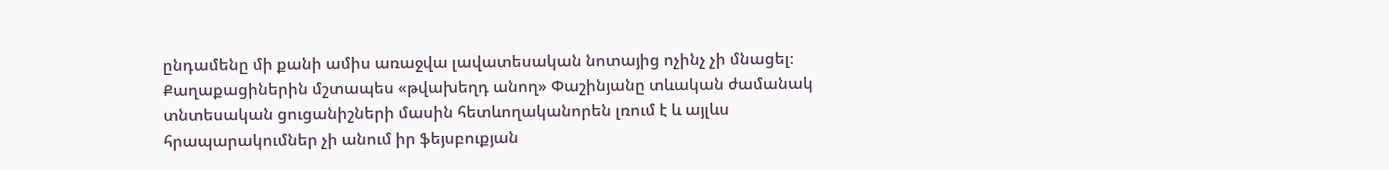ընդամենը մի քանի ամիս առաջվա լավատեսական նոտայից ոչինչ չի մնացել։ Քաղաքացիներին մշտապես «թվախեղդ անող» Փաշինյանը տևական ժամանակ տնտեսական ցուցանիշների մասին հետևողականորեն լռում է և այլևս հրապարակումներ չի անում իր ֆեյսբուքյան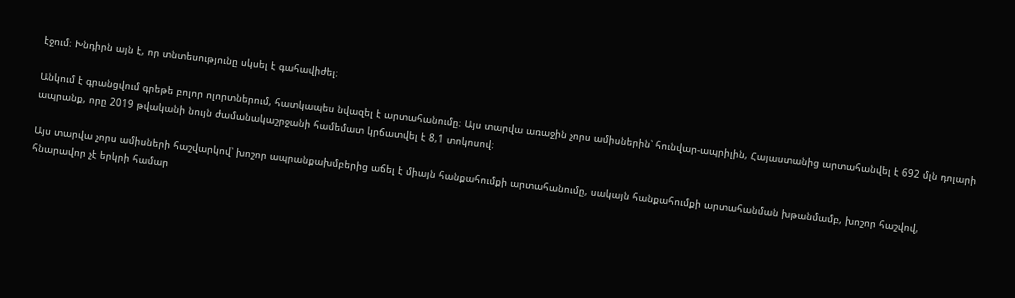էջում։ Խնդիրն այն է, որ տնտեսությունը սկսել է գահավիժել։

Անկում է գրանցվում գրեթե բոլոր ոլորտներում, հատկապես նվազել է արտահանումը։ Այս տարվա առաջին չորս ամիսներին՝ հունվար-ապրիլին, Հայաստանից արտահանվել է 692 մլն դոլարի ապրանք, որը 2019 թվականի նույն ժամանակաշրջանի համեմատ կրճատվել է 8,1 տոկոսով։

Այս տարվա չորս ամիսների հաշվարկով՝ խոշոր ապրանքախմբերից աճել է միայն հանքահումքի արտահանումը, սակայն հանքահումքի արտահանման խթանմամբ, խոշոր հաշվով, հնարավոր չէ երկրի համար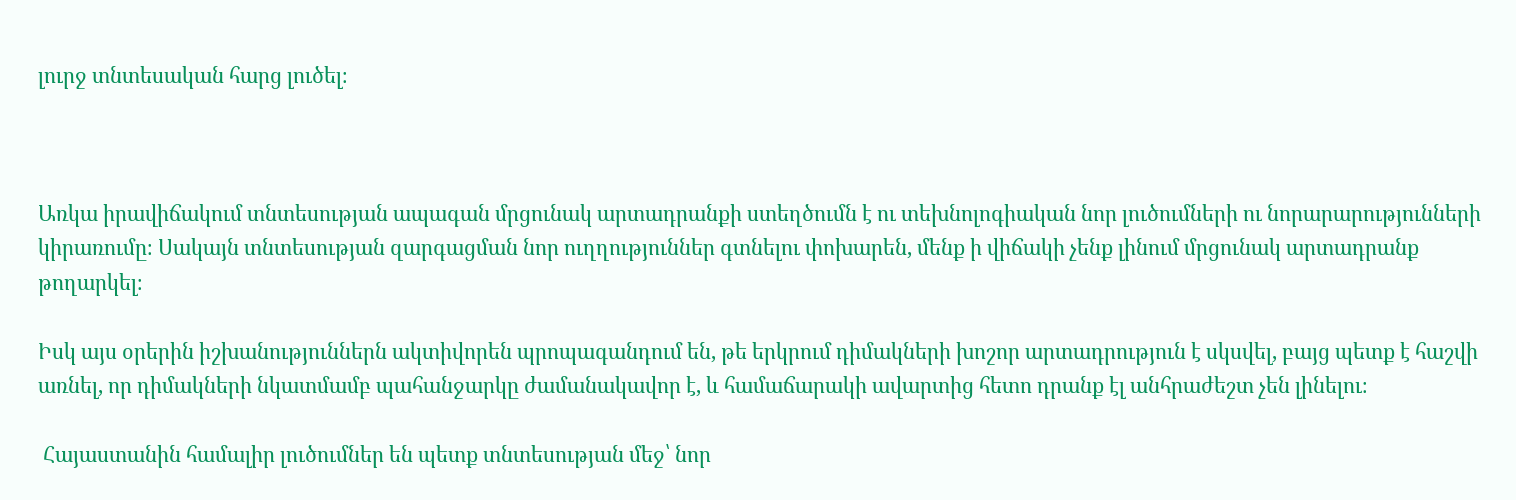լուրջ տնտեսական հարց լուծել։



Առկա իրավիճակում տնտեսության ապագան մրցունակ արտադրանքի ստեղծումն է ու տեխնոլոգիական նոր լուծումների ու նորարարությունների կիրառումը։ Սակայն տնտեսության զարգացման նոր ուղղություններ գտնելու փոխարեն, մենք ի վիճակի չենք լինում մրցունակ արտադրանք թողարկել։

Իսկ այս օրերին իշխանություններն ակտիվորեն պրոպագանդում են, թե երկրում դիմակների խոշոր արտադրություն է սկսվել, բայց պետք է հաշվի առնել, որ դիմակների նկատմամբ պահանջարկը ժամանակավոր է, և համաճարակի ավարտից հետո դրանք էլ անհրաժեշտ չեն լինելու։

 Հայաստանին համալիր լուծումներ են պետք տնտեսության մեջ՝ նոր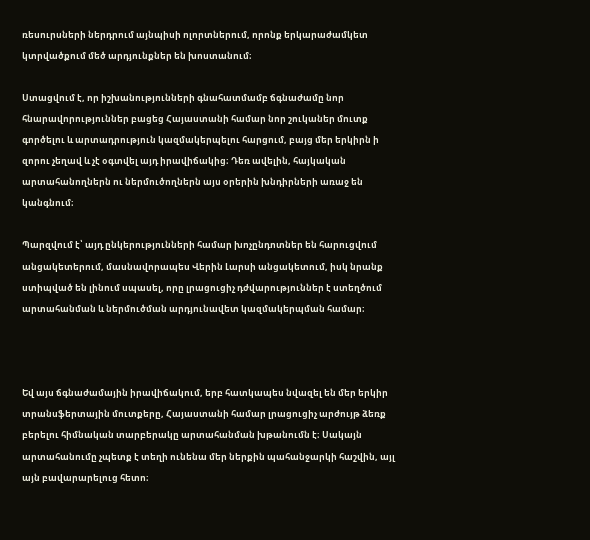ռեսուրսների ներդրում այնպիսի ոլորտներում, որոնք երկարաժամկետ կտրվածքում մեծ արդյունքներ են խոստանում։

Ստացվում է, որ իշխանությունների գնահատմամբ ճգնաժամը նոր հնարավորություններ բացեց Հայաստանի համար նոր շուկաներ մուտք գործելու և արտադրություն կազմակերպելու հարցում, բայց մեր երկիրն ի զորու չեղավ և չէ օգտվել այդ իրավիճակից։ Դեռ ավելին, հայկական արտահանողներն ու ներմուծողներն այս օրերին խնդիրների առաջ են կանգնում։

Պարզվում է՝ այդ ընկերությունների համար խոչընդոտներ են հարուցվում անցակետերում, մասնավորապես Վերին Լարսի անցակետում, իսկ նրանք ստիպված են լինում սպասել, որը լրացուցիչ դժվարություններ է ստեղծում արտահանման և ներմուծման արդյունավետ կազմակերպման համար։



Եվ այս ճգնաժամային իրավիճակում, երբ հատկապես նվազել են մեր երկիր տրանսֆերտային մուտքերը, Հայաստանի համար լրացուցիչ արժույթ ձեռք բերելու հիմնական տարբերակը արտահանման խթանումն է։ Սակայն արտահանումը չպետք է տեղի ունենա մեր ներքին պահանջարկի հաշվին, այլ այն բավարարելուց հետո։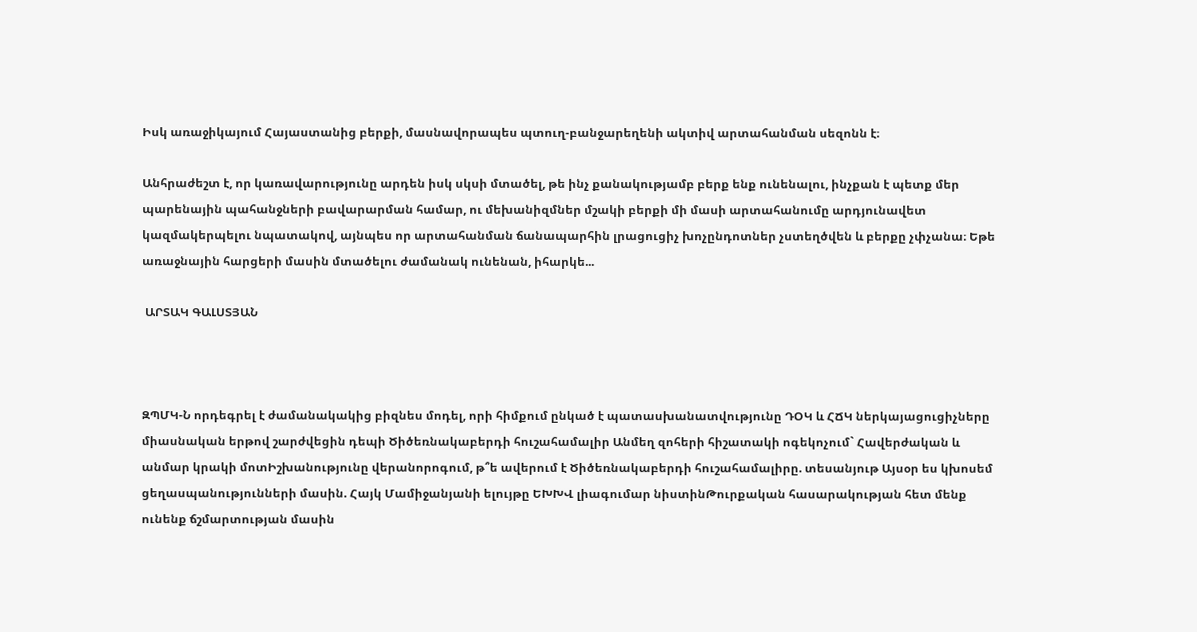Իսկ առաջիկայում Հայաստանից բերքի, մասնավորապես պտուղ-բանջարեղենի ակտիվ արտահանման սեզոնն է։

Անհրաժեշտ է, որ կառավարությունը արդեն իսկ սկսի մտածել, թե ինչ քանակությամբ բերք ենք ունենալու, ինչքան է պետք մեր պարենային պահանջների բավարարման համար, ու մեխանիզմներ մշակի բերքի մի մասի արտահանումը արդյունավետ կազմակերպելու նպատակով, այնպես որ արտահանման ճանապարհին լրացուցիչ խոչընդոտներ չստեղծվեն և բերքը չփչանա։ Եթե առաջնային հարցերի մասին մտածելու ժամանակ ունենան, իհարկե...

 ԱՐՏԱԿ ԳԱԼՍՏՅԱՆ



ԶՊՄԿ-Ն որդեգրել է ժամանակակից բիզնես մոդել, որի հիմքում ընկած է պատասխանատվությունը ԴՕԿ և ՀՃԿ ներկայացուցիչները միասնական երթով շարժվեցին դեպի Ծիծեռնակաբերդի հուշահամալիր Անմեղ զոհերի հիշատակի ոգեկոչում` Հավերժական և անմար կրակի մոտԻշխանությունը վերանորոգում, թ՞ե ավերում է Ծիծեռնակաբերդի հուշահամալիրը. տեսանյութ Այսօր ես կխոսեմ ցեղասպանությունների մասին. Հայկ Մամիջանյանի ելույթը ԵԽԽՎ լիագումար նիստինԹուրքական հասարակության հետ մենք ունենք ճշմարտության մասին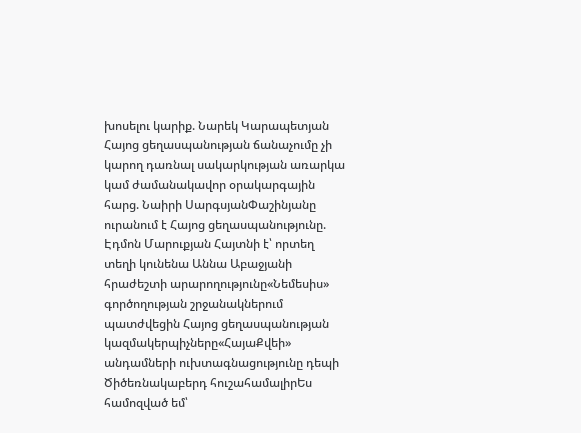խոսելու կարիք. Նարեկ Կարապետյան Հայոց ցեղասպանության ճանաչումը չի կարող դառնալ սակարկության առարկա կամ ժամանակավոր օրակարգային հարց. Նաիրի ՍարգսյանՓաշինյանը ուրանում է Հայոց ցեղասպանությունը. Էդմոն Մարուքյան Հայտնի է՝ որտեղ տեղի կունենա Աննա Աբաջյանի հրաժեշտի արարողությունը«Նեմեսիս» գործողության շրջանակներում պատժվեցին Հայոց ցեղասպանության կազմակերպիչները«ՀայաՔվեի» անդամների ուխտագնացությունը դեպի Ծիծեռնակաբերդ հուշահամալիրԵս համոզված եմ՝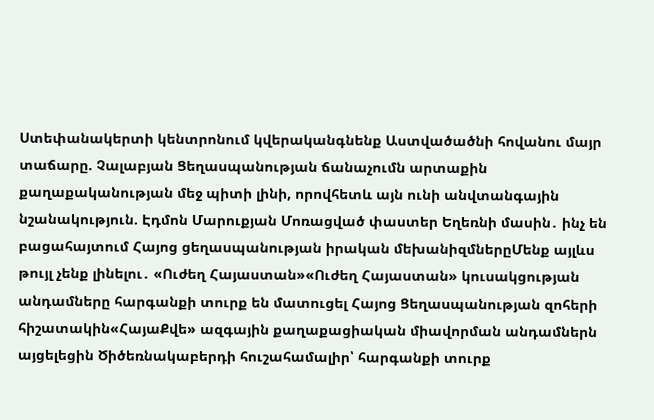Ստեփանակերտի կենտրոնում կվերականգնենք Աստվածածնի հովանու մայր տաճարը. Չալաբյան Ցեղասպանության ճանաչումն արտաքին քաղաքականության մեջ պիտի լինի, որովհետև այն ունի անվտանգային նշանակություն. Էդմոն Մարուքյան Մոռացված փաստեր Եղեռնի մասին․ ինչ են բացահայտում Հայոց ցեղասպանության իրական մեխանիզմներըՄենք այլևս թույլ չենք լինելու․ «Ուժեղ Հայաստան»«Ուժեղ Հայաստան» կուսակցության անդամները հարգանքի տուրք են մատուցել Հայոց Ցեղասպանության զոհերի հիշատակին«ՀայաՔվե» ազգային քաղաքացիական միավորման անդամներն այցելեցին Ծիծեռնակաբերդի հուշահամալիր՝ հարգանքի տուրք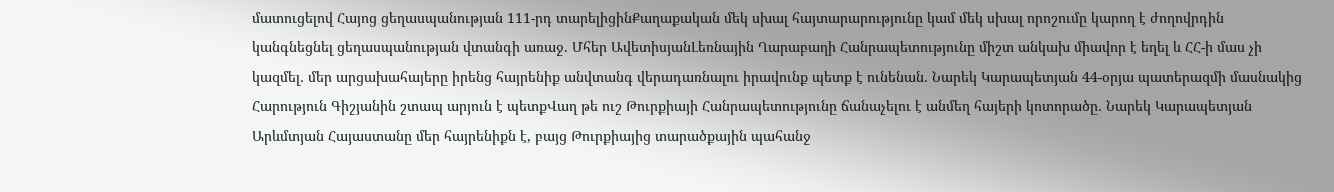մատուցելով Հայոց ցեղասպանության 111-րդ տարելիցինՔաղաքական մեկ սխալ հայտարարությունը կամ մեկ սխալ որոշումը կարող է ժողովրդին կանգնեցնել ցեղասպանության վտանգի առաջ. Մհեր ԱվետիսյանԼեռնային Ղարաբաղի Հանրապետությունը միշտ անկախ միավոր է եղել և ՀՀ-ի մաս չի կազմել․ մեր արցախահայերը իրենց հայրենիք անվտանգ վերադառնալու իրավունք պետք է ունենան. Նարեկ Կարապետյան 44-օրյա պատերազմի մասնակից Հարություն Գիշյանին շտապ արյուն է պետքՎաղ թե ուշ Թուրքիայի Հանրապետությունը ճանաչելու է անմեղ հայերի կոտորածը․ Նարեկ Կարապետյան Արևմտյան Հայաստանը մեր հայրենիքն է, բայց Թուրքիայից տարածքային պահանջ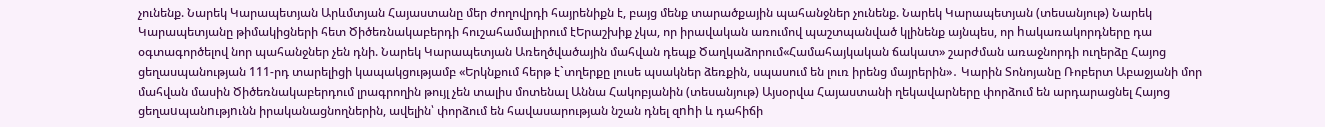չունենք. Նարեկ Կարապետյան Արևմտյան Հայաստանը մեր ժողովրդի հայրենիքն է, բայց մենք տարածքային պահանջներ չունենք. Նարեկ Կարապետյան (տեսանյութ) Նարեկ Կարապետյանը թիմակիցների հետ Ծիծեռնակաբերդի հուշահամալիրում էԵրաշխիք չկա, որ իրավական առումով պաշտպանված կլինենք այնպես, որ hակառակորդները դա օգտագործելով նոր պահանջներ չեն դնի. Նարեկ Կարապետյան Առեղծվածային մահվան դեպք Ծաղկաձորում«Համահայկական ճակատ» շարժման առաջնորդի ուղերձը Հայոց ցեղասպանության 111-րդ տարելիցի կապակցությամբ «Երկնքում հերթ է`տղերքը լուսե պսակներ ձեռքին, սպասում են լուռ իրենց մայրերին»․ Կարին Տոնոյանը Ռոբերտ Աբաջյանի մոր մահվան մասին Ծիծեռնակաբերդում լրագրողին թույլ չեն տալիս մոտենալ Աննա Հակոբյանին (տեսանյութ) Այսօրվա Հայաստանի ղեկավարները փորձում են արդարացնել Հայոց ցեղաuպանnւթյnւնն իրականացնողներին, ավելին՝ փորձում են հավասարության նշան դնել զnhի և դահիճի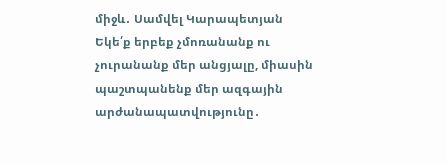միջև․ Սամվել Կարապետյան Եկե՛ք երբեք չմոռանանք ու չուրանանք մեր անցյալը, միասին պաշտպանենք մեր ազգային արժանապատվությունը․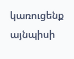կառուցենք այնպիսի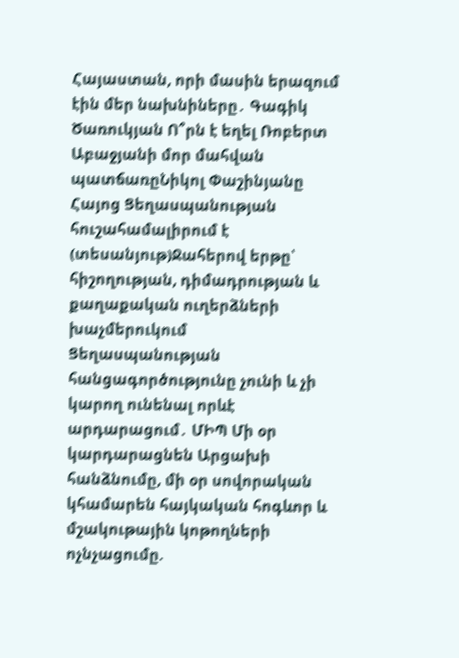Հայաստան, որի մասին երազում էին մեր նախնիները․ Գագիկ Ծառուկյան Ո՞րն է եղել Ռոբերտ Աբաջյանի մոր մահվան պատճառըՆիկոլ Փաշինյանը Հայոց Ցեղասպանության հուշահամալիրում է (տեսանյութ)Ջահերով երթը՝ հիշողության, դիմադրության և քաղաքական ուղերձների խաչմերուկում Ցեղասպանության հանցագործությունը չունի և չի կարող ունենալ որևէ արդարացում․ ՄԻՊ Մի օր կարդարացնեն Արցախի հանձնումը, մի օր սովորական կհամարեն հայկական հոգևոր և մշակութային կոթողների ոչնչացումը.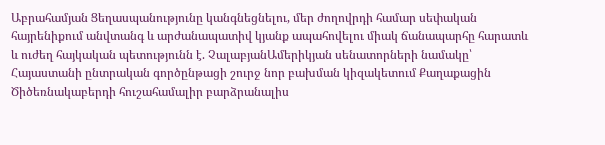Աբրահամյան Ցեղասպանությունը կանգնեցնելու, մեր ժողովրդի համար սեփական հայրենիքում անվտանգ և արժանապատիվ կյանք ապահովելու միակ ճանապարհը հարատև և ուժեղ հայկական պետությունն է. ՉալաբյանԱմերիկյան սենատորների նամակը՝ Հայաստանի ընտրական գործընթացի շուրջ նոր բախման կիզակետում Քաղաքացին Ծիծեռնակաբերդի հուշահամալիր բարձրանալիս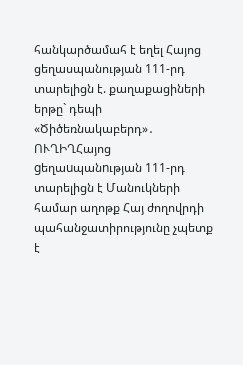հանկարծամահ է եղել Հայոց ցեղասպանության 111-րդ տարելիցն է. քաղաքացիների երթը` դեպի «Ծիծեռնակաբերդ»․ ՈՒՂԻՂՀայոց gեղաuպանnւթյան 111-րդ տարելիցն է Մանուկների համար աղոթք Հայ ժողովրդի պահանջատիրությունը չպետք է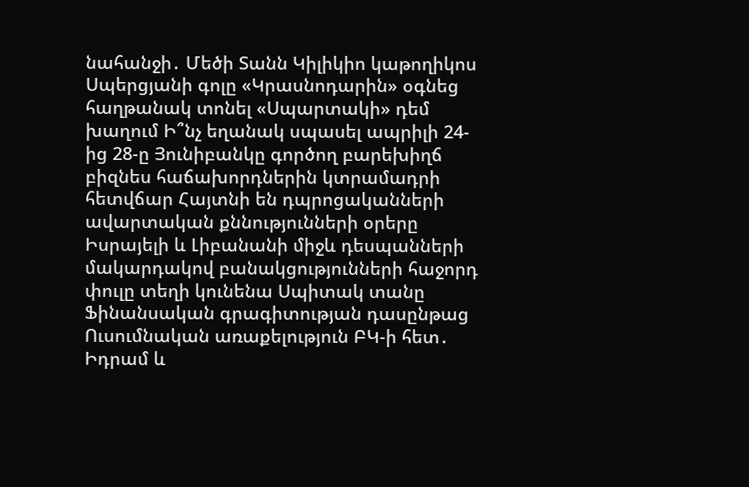նահանջի․ Մեծի Տանն Կիլիկիո կաթողիկոս Սպերցյանի գոլը «Կրասնոդարին» օգնեց հաղթանակ տոնել «Սպարտակի» դեմ խաղում Ի՞նչ եղանակ սպասել ապրիլի 24-ից 28-ը Յունիբանկը գործող բարեխիղճ բիզնես հաճախորդներին կտրամադրի հետվճար Հայտնի են դպրոցականների ավարտական քննությունների օրերը Իսրայելի և Լիբանանի միջև դեսպանների մակարդակով բանակցությունների հաջորդ փուլը տեղի կունենա Սպիտակ տանը Ֆինանսական գրագիտության դասընթաց Ուսումնական առաքելություն ԲԿ-ի հետ․ Իդրամ և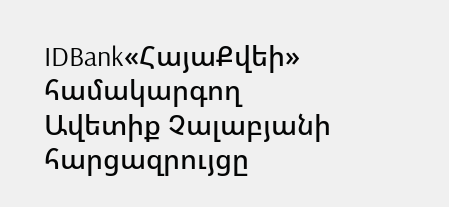IDBank«ՀայաՔվեի» համակարգող Ավետիք Չալաբյանի հարցազրույցը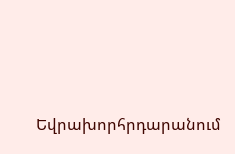Եվրախորհրդարանում